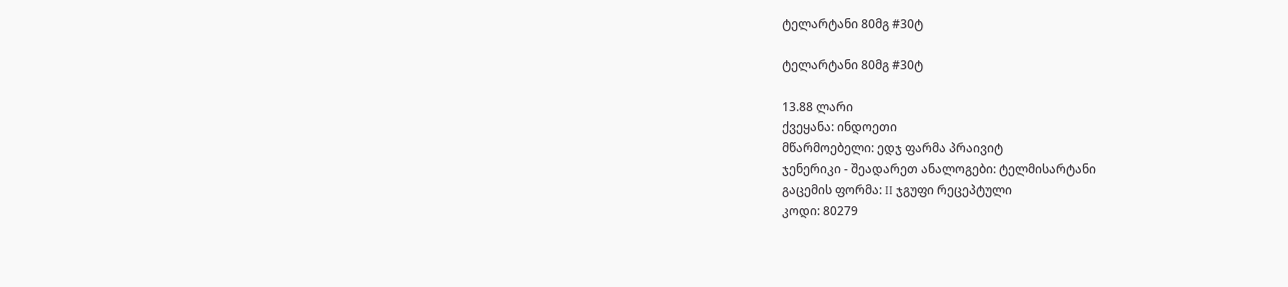ტელარტანი 80მგ #30ტ

ტელარტანი 80მგ #30ტ

13.88 ლარი
ქვეყანა: ინდოეთი
მწარმოებელი: ედჯ ფარმა პრაივიტ
ჯენერიკი - შეადარეთ ანალოგები: ტელმისარტანი
გაცემის ფორმა: II ჯგუფი რეცეპტული
კოდი: 80279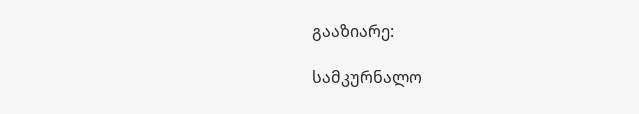გააზიარე:

სამკურნალო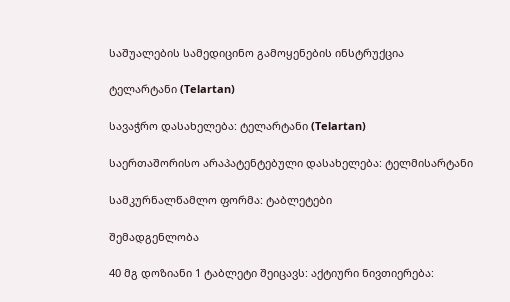საშუალების სამედიცინო გამოყენების ინსტრუქცია

ტელარტანი (Telartan)

სავაჭრო დასახელება: ტელარტანი (Telartan)

საერთაშორისო არაპატენტებული დასახელება: ტელმისარტანი

სამკურნალწამლო ფორმა: ტაბლეტები

შემადგენლობა

40 მგ დოზიანი 1 ტაბლეტი შეიცავს: აქტიური ნივთიერება: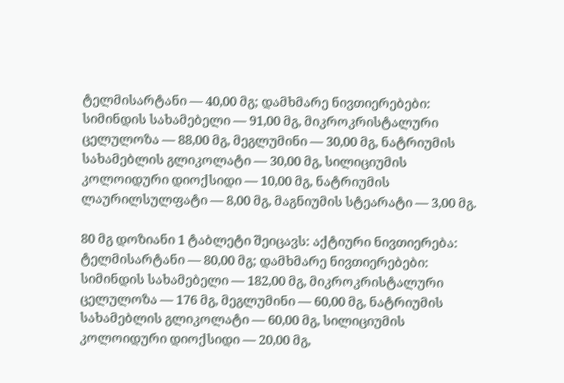ტელმისარტანი — 40,00 მგ; დამხმარე ნივთიერებები: სიმინდის სახამებელი — 91,00 მგ, მიკროკრისტალური ცელულოზა — 88,00 მგ, მეგლუმინი — 30,00 მგ, ნატრიუმის სახამებლის გლიკოლატი — 30,00 მგ, სილიციუმის კოლოიდური დიოქსიდი — 10,00 მგ, ნატრიუმის ლაურილსულფატი — 8,00 მგ, მაგნიუმის სტეარატი — 3,00 მგ.

80 მგ დოზიანი 1 ტაბლეტი შეიცავს: აქტიური ნივთიერება: ტელმისარტანი — 80,00 მგ; დამხმარე ნივთიერებები: სიმინდის სახამებელი — 182,00 მგ, მიკროკრისტალური ცელულოზა — 176 მგ, მეგლუმინი — 60,00 მგ, ნატრიუმის სახამებლის გლიკოლატი — 60,00 მგ, სილიციუმის კოლოიდური დიოქსიდი — 20,00 მგ,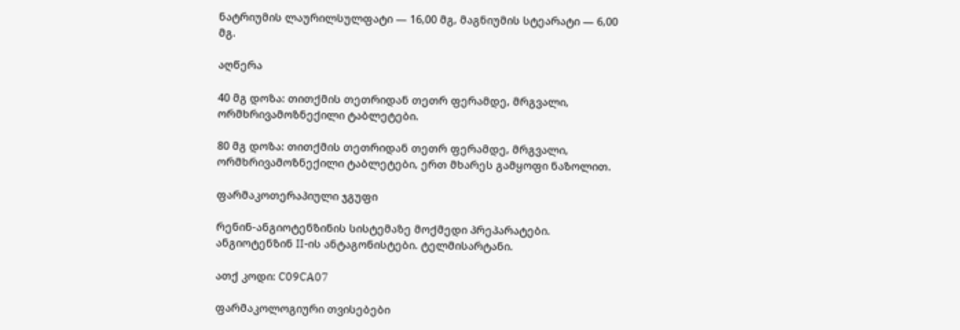ნატრიუმის ლაურილსულფატი — 16,00 მგ, მაგნიუმის სტეარატი — 6,00 მგ.

აღწერა

40 მგ დოზა: თითქმის თეთრიდან თეთრ ფერამდე, მრგვალი, ორმხრივამოზნექილი ტაბლეტები.

80 მგ დოზა: თითქმის თეთრიდან თეთრ ფერამდე, მრგვალი, ორმხრივამოზნექილი ტაბლეტები, ერთ მხარეს გამყოფი ნაზოლით.

ფარმაკოთერაპიული ჯგუფი

რენინ-ანგიოტენზინის სისტემაზე მოქმედი პრეპარატები. ანგიოტენზინ II-ის ანტაგონისტები. ტელმისარტანი.

ათქ კოდი: C09CA07

ფარმაკოლოგიური თვისებები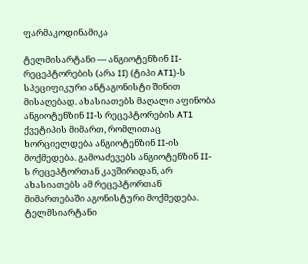ფარმაკოდინამიკა

ტელმისარტანი — ანგიოტენზინ II-რეცეპტორების (არა II) (ტიპი AT1)-ს სპეციფიკური ანტაგონისტი შინით მისაღებად. ახასიათებს მაღალი აფინობა ანგიოტენზინ II-ს რეცეპტორების AT1 ქვეტიპის მიმართ, რომლითაც ხორციელდება ანგიოტენზინ II-ის მოქმედება. გამოაძევებს ანგიოტენზინ II-ს რეცეპტორთან კავშირიდან, არ ახასიათებს ამ რეცეპტორთან მიმართებაში აგონისტური მოქმედება. ტელმსიარტანი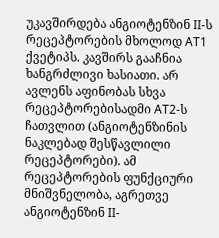უკავშირდება ანგიოტენზინ II-ს რეცეპტორების მხოლოდ AT1 ქვეტიპს. კავშირს გააჩნია ხანგრძლივი ხასიათი. არ ავლენს აფინობას სხვა რეცეპტორებისადმი AT2-ს ჩათვლით (ანგიოტენზინის ნაკლებად შესწავლილი რეცეპტორები). ამ რეცეპტორების ფუნქციური მნიშვნელობა, აგრეთვე ანგიოტენზინ II-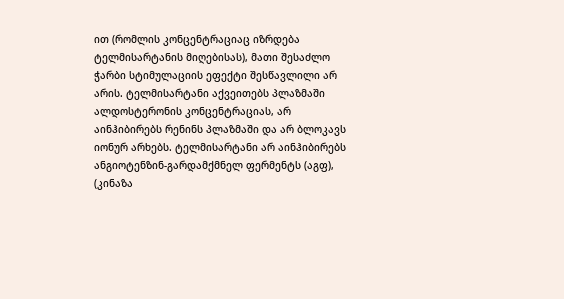ით (რომლის კონცენტრაციაც იზრდება ტელმისარტანის მიღებისას), მათი შესაძლო ჭარბი სტიმულაციის ეფექტი შესწავლილი არ არის. ტელმისარტანი აქვეითებს პლაზმაში ალდოსტერონის კონცენტრაციას, არ აინჰიბირებს რენინს პლაზმაში და არ ბლოკავს იონურ არხებს. ტელმისარტანი არ აინჰიბირებს ანგიოტენზინ-გარდამქმნელ ფერმენტს (აგფ), (კინაზა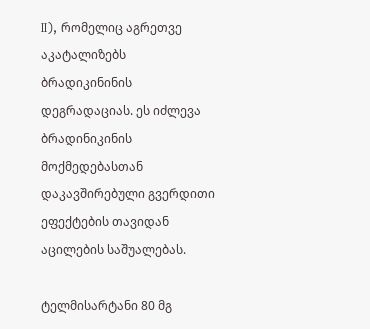II), რომელიც აგრეთვე აკატალიზებს ბრადიკინინის დეგრადაციას. ეს იძლევა ბრადინიკინის მოქმედებასთან დაკავშირებული გვერდითი ეფექტების თავიდან აცილების საშუალებას.

ტელმისარტანი 80 მგ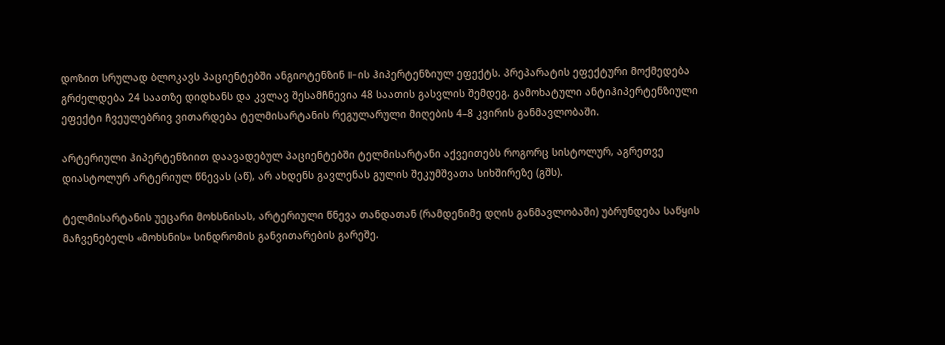დოზით სრულად ბლოკავს პაციენტებში ანგიოტენზინ II-ის ჰიპერტენზიულ ეფექტს. პრეპარატის ეფექტური მოქმედება გრძელდება 24 საათზე დიდხანს და კვლავ შესამჩნევია 48 საათის გასვლის შემდეგ. გამოხატული ანტიჰიპერტენზიული ეფექტი ჩვეულებრივ ვითარდება ტელმისარტანის რეგულარული მიღების 4–8 კვირის განმავლობაში.

არტერიული ჰიპერტენზიით დაავადებულ პაციენტებში ტელმისარტანი აქვეითებს როგორც სისტოლურ, აგრეთვე დიასტოლურ არტერიულ წნევას (აწ), არ ახდენს გავლენას გულის შეკუმშვათა სიხშირეზე (გშს).

ტელმისარტანის უეცარი მოხსნისას, არტერიული წნევა თანდათან (რამდენიმე დღის განმავლობაში) უბრუნდება საწყის მაჩვენებელს «მოხსნის» სინდრომის განვითარების გარეშე.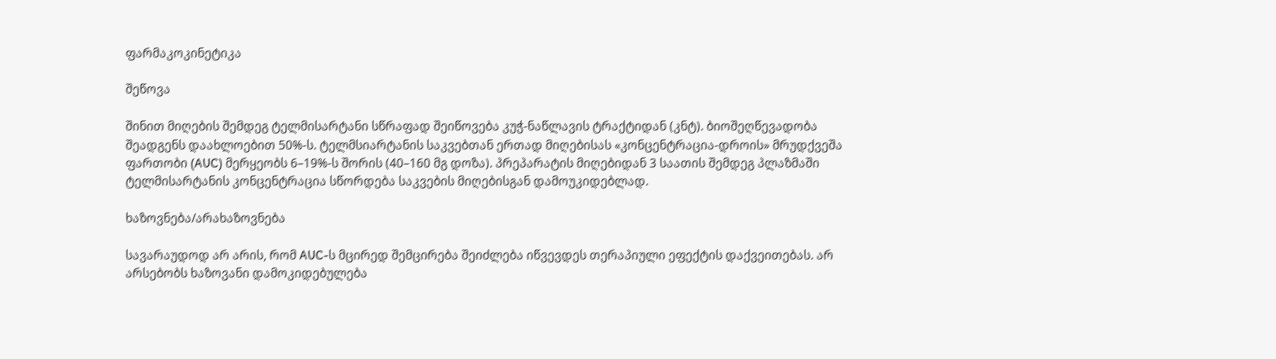ფარმაკოკინეტიკა

შეწოვა

შინით მიღების შემდეგ ტელმისარტანი სწრაფად შეიწოვება კუჭ-ნაწლავის ტრაქტიდან (კნტ). ბიოშეღწევადობა შეადგენს დაახლოებით 50%-ს. ტელმსიარტანის საკვებთან ერთად მიღებისას «კონცენტრაცია-დროის» მრუდქვეშა ფართობი (AUC) მერყეობს 6–19%-ს შორის (40–160 მგ დოზა). პრეპარატის მიღებიდან 3 საათის შემდეგ პლაზმაში ტელმისარტანის კონცენტრაცია სწორდება საკვების მიღებისგან დამოუკიდებლად.

ხაზოვნება/არახაზოვნება

სავარაუდოდ არ არის, რომ AUC-ს მცირედ შემცირება შეიძლება იწვევდეს თერაპიული ეფექტის დაქვეითებას. არ არსებობს ხაზოვანი დამოკიდებულება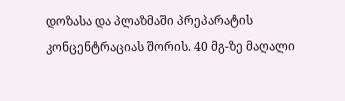დოზასა და პლაზმაში პრეპარატის კონცენტრაციას შორის. 40 მგ-ზე მაღალი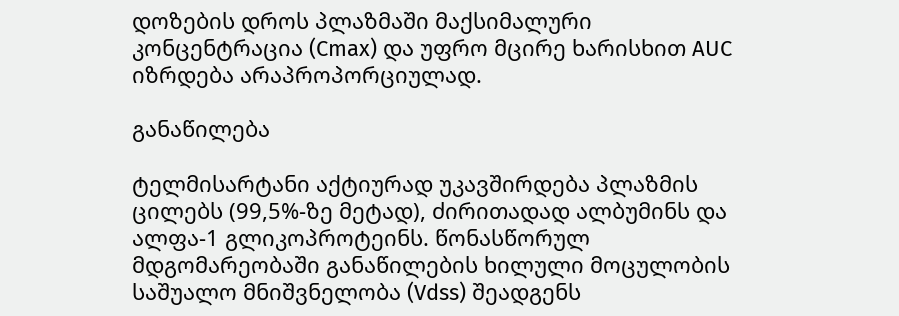დოზების დროს პლაზმაში მაქსიმალური კონცენტრაცია (Cmax) და უფრო მცირე ხარისხით AUC იზრდება არაპროპორციულად.

განაწილება

ტელმისარტანი აქტიურად უკავშირდება პლაზმის ცილებს (99,5%-ზე მეტად), ძირითადად ალბუმინს და ალფა-1 გლიკოპროტეინს. წონასწორულ მდგომარეობაში განაწილების ხილული მოცულობის საშუალო მნიშვნელობა (Vdss) შეადგენს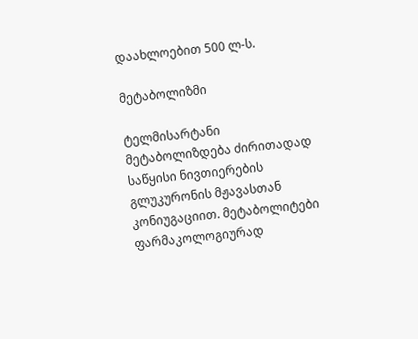დაახლოებით 500 ლ-ს.

მეტაბოლიზმი

ტელმისარტანი მეტაბოლიზდება ძირითადად საწყისი ნივთიერების გლუკურონის მჟავასთან კონიუგაციით. მეტაბოლიტები ფარმაკოლოგიურად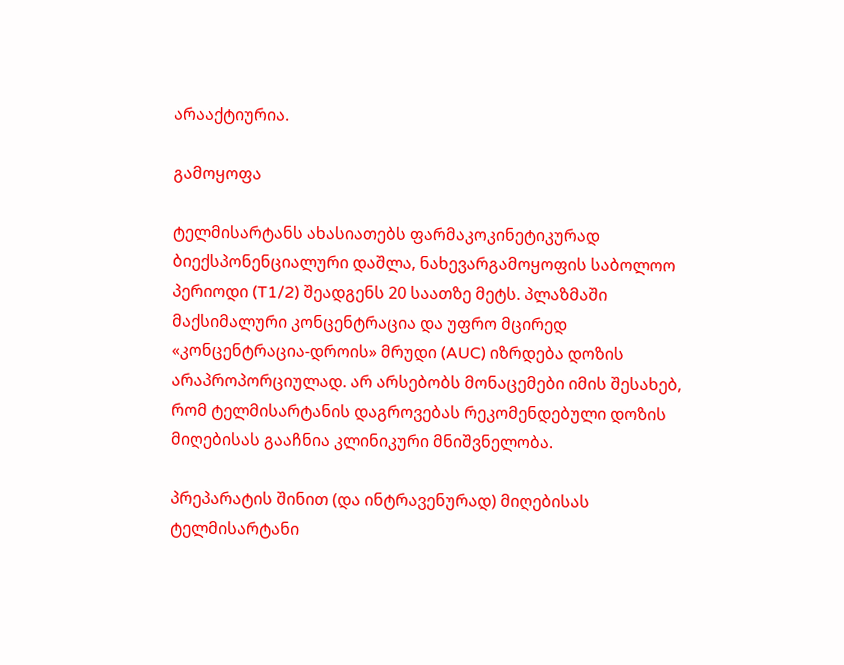არააქტიურია.

გამოყოფა

ტელმისარტანს ახასიათებს ფარმაკოკინეტიკურად ბიექსპონენციალური დაშლა, ნახევარგამოყოფის საბოლოო პერიოდი (T1/2) შეადგენს 20 საათზე მეტს. პლაზმაში მაქსიმალური კონცენტრაცია და უფრო მცირედ «კონცენტრაცია-დროის» მრუდი (AUC) იზრდება დოზის არაპროპორციულად. არ არსებობს მონაცემები იმის შესახებ, რომ ტელმისარტანის დაგროვებას რეკომენდებული დოზის მიღებისას გააჩნია კლინიკური მნიშვნელობა.

პრეპარატის შინით (და ინტრავენურად) მიღებისას ტელმისარტანი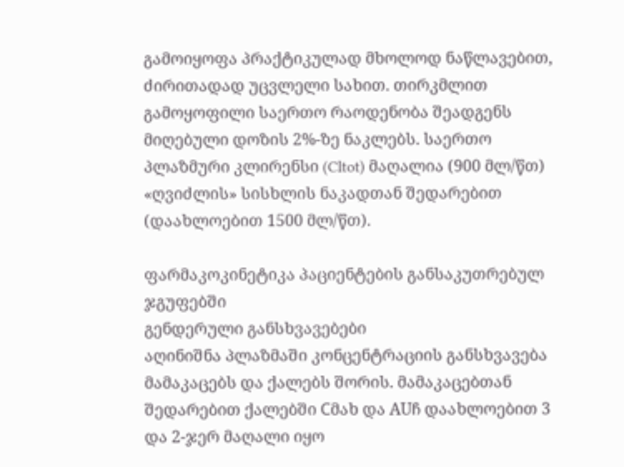გამოიყოფა პრაქტიკულად მხოლოდ ნაწლავებით, ძირითადად უცვლელი სახით. თირკმლით გამოყოფილი საერთო რაოდენობა შეადგენს მიღებული დოზის 2%-ზე ნაკლებს. საერთო პლაზმური კლირენსი (Cltot) მაღალია (900 მლ/წთ) «ღვიძლის» სისხლის ნაკადთან შედარებით (დაახლოებით 1500 მლ/წთ).

ფარმაკოკინეტიკა პაციენტების განსაკუთრებულ ჯგუფებში
გენდერული განსხვავებები
აღინიშნა პლაზმაში კონცენტრაციის განსხვავება მამაკაცებს და ქალებს შორის. მამაკაცებთან შედარებით ქალებში Сმახ და AUჩ დაახლოებით 3 და 2-ჯერ მაღალი იყო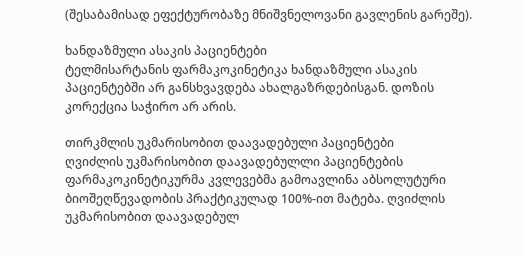(შესაბამისად ეფექტურობაზე მნიშვნელოვანი გავლენის გარეშე).

ხანდაზმული ასაკის პაციენტები
ტელმისარტანის ფარმაკოკინეტიკა ხანდაზმული ასაკის პაციენტებში არ განსხვავდება ახალგაზრდებისგან. დოზის კორექცია საჭირო არ არის.

თირკმლის უკმარისობით დაავადებული პაციენტები
ღვიძლის უკმარისობით დაავადებულლი პაციენტების ფარმაკოკინეტიკურმა კვლევებმა გამოავლინა აბსოლუტური ბიოშეღწევადობის პრაქტიკულად 100%-ით მატება. ღვიძლის უკმარისობით დაავადებულ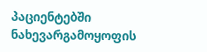პაციენტებში ნახევარგამოყოფის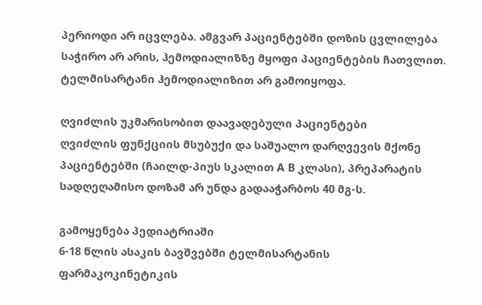პერიოდი არ იცვლება. ამგვარ პაციენტებში დოზის ცვლილება საჭირო არ არის, ჰემოდიალიზზე მყოფი პაციენტების ჩათვლით.
ტელმისარტანი ჰემოდიალიზით არ გამოიყოფა.

ღვიძლის უკმარისობით დაავადებული პაციენტები
ღვიძლის ფუნქციის მსუბუქი და საშუალო დარღვევის მქონე პაციენტებში (ჩაილდ-პიუს სკალით А В კლასი), პრეპარატის სადღეღამისო დოზამ არ უნდა გადააჭარბოს 40 მგ-ს.

გამოყენება პედიატრიაში
6-18 წლის ასაკის ბავშვებში ტელმისარტანის ფარმაკოკინეტიკის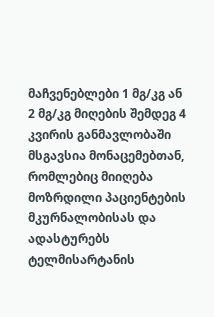მაჩვენებლები 1 მგ/კგ ან 2 მგ/კგ მიღების შემდეგ 4 კვირის განმავლობაში მსგავსია მონაცემებთან, რომლებიც მიიღება მოზრდილი პაციენტების მკურნალობისას და ადასტურებს ტელმისარტანის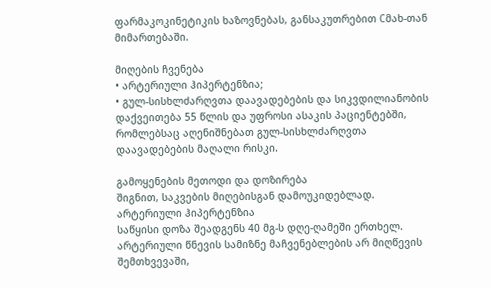ფარმაკოკინეტიკის ხაზოვნებას, განსაკუთრებით Сმახ-თან მიმართებაში.

მიღების ჩვენება
• არტერიული ჰიპერტენზია;
• გულ-სისხლძარღვთა დაავადებების და სიკვდილიანობის დაქვეითება 55 წლის და უფროსი ასაკის პაციენტებში, რომლებსაც აღენიშნებათ გულ-სისხლძარღვთა დაავადებების მაღალი რისკი.

გამოყენების მეთოდი და დოზირება
შიგნით, საკვების მიღებისგან დამოუკიდებლად.
არტერიული ჰიპერტენზია
საწყისი დოზა შეადგენს 40 მგ-ს დღე-ღამეში ერთხელ. არტერიული წნევის სამიზნე მაჩვენებლების არ მიღწევის შემთხვევაში,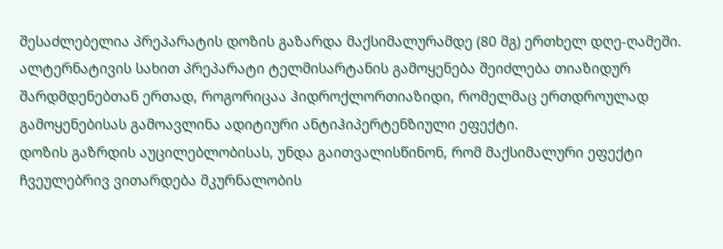შესაძლებელია პრეპარატის დოზის გაზარდა მაქსიმალურამდე (80 მგ) ერთხელ დღე-ღამეში. ალტერნატივის სახით პრეპარატი ტელმისარტანის გამოყენება შეიძლება თიაზიდურ შარდმდენებთან ერთად, როგორიცაა ჰიდროქლორთიაზიდი, რომელმაც ერთდროულად გამოყენებისას გამოავლინა ადიტიური ანტიჰიპერტენზიული ეფექტი.
დოზის გაზრდის აუცილებლობისას, უნდა გაითვალისწინონ, რომ მაქსიმალური ეფექტი ჩვეულებრივ ვითარდება მკურნალობის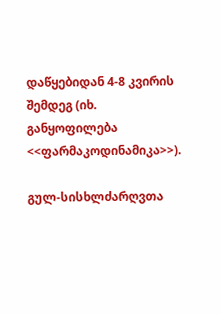დაწყებიდან 4-8 კვირის შემდეგ (იხ. განყოფილება <<ფარმაკოდინამიკა>>).

გულ-სისხლძარღვთა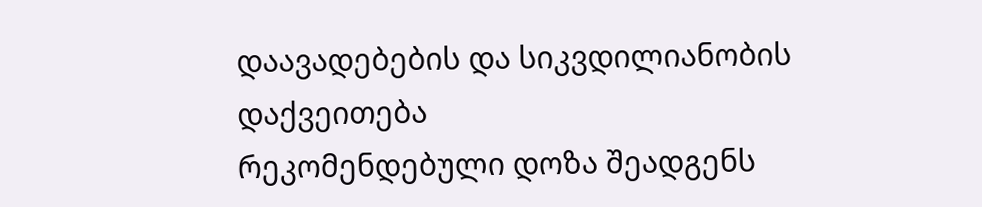დაავადებების და სიკვდილიანობის დაქვეითება
რეკომენდებული დოზა შეადგენს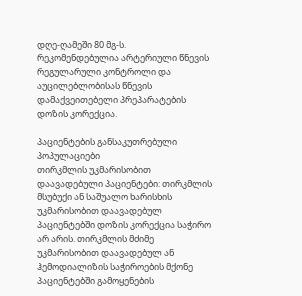დღე-ღამეში 80 მგ-ს.
რეკომენდებულია არტერიული წნევის რეგულარული კონტროლი და აუცილებლობისას წნევის დამაქვეითებელი პრეპარატების დოზის კორექცია.

პაციენტების განსაკუთრებული პოპულაციები
თირკმლის უკმარისობით დაავადებული პაციენტები: თირკმლის მსუბუქი ან საშუალო ხარისხის უკმარისობით დაავადებულ პაციენტებში დოზის კორექცია საჭირო არ არის. თირკმლის მძიმე უკმარისობით დაავადებულ ან ჰემოდიალიზის საჭიროების მქონე პაციენტებში გამოყენების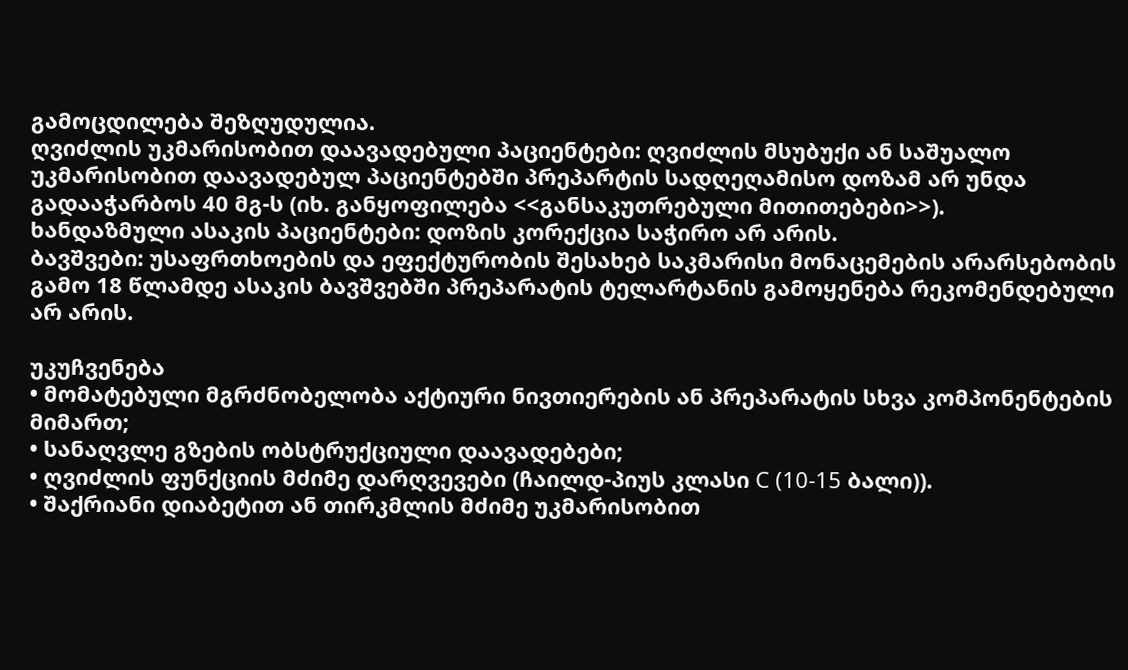გამოცდილება შეზღუდულია.
ღვიძლის უკმარისობით დაავადებული პაციენტები: ღვიძლის მსუბუქი ან საშუალო უკმარისობით დაავადებულ პაციენტებში პრეპარტის სადღეღამისო დოზამ არ უნდა გადააჭარბოს 40 მგ-ს (იხ. განყოფილება <<განსაკუთრებული მითითებები>>).
ხანდაზმული ასაკის პაციენტები: დოზის კორექცია საჭირო არ არის.
ბავშვები: უსაფრთხოების და ეფექტურობის შესახებ საკმარისი მონაცემების არარსებობის გამო 18 წლამდე ასაკის ბავშვებში პრეპარატის ტელარტანის გამოყენება რეკომენდებული არ არის.

უკუჩვენება
• მომატებული მგრძნობელობა აქტიური ნივთიერების ან პრეპარატის სხვა კომპონენტების მიმართ;
• სანაღვლე გზების ობსტრუქციული დაავადებები;
• ღვიძლის ფუნქციის მძიმე დარღვევები (ჩაილდ-პიუს კლასი С (10-15 ბალი)).
• შაქრიანი დიაბეტით ან თირკმლის მძიმე უკმარისობით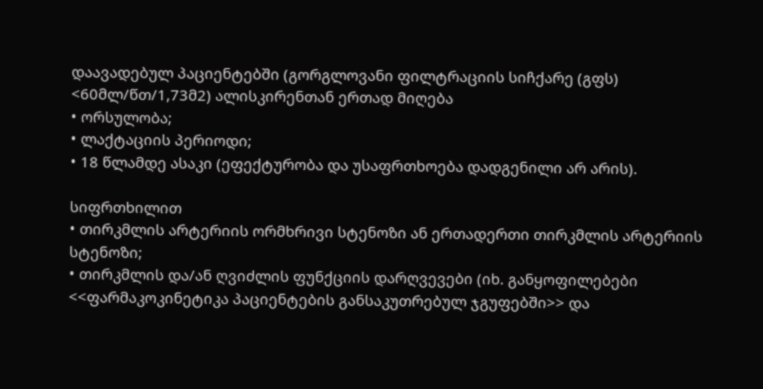დაავადებულ პაციენტებში (გორგლოვანი ფილტრაციის სიჩქარე (გფს) <60მლ/წთ/1,73მ2) ალისკირენთან ერთად მიღება
• ორსულობა;
• ლაქტაციის პერიოდი;
• 18 წლამდე ასაკი (ეფექტურობა და უსაფრთხოება დადგენილი არ არის).

სიფრთხილით
• თირკმლის არტერიის ორმხრივი სტენოზი ან ერთადერთი თირკმლის არტერიის სტენოზი;
• თირკმლის და/ან ღვიძლის ფუნქციის დარღვევები (იხ. განყოფილებები <<ფარმაკოკინეტიკა პაციენტების განსაკუთრებულ ჯგუფებში>> და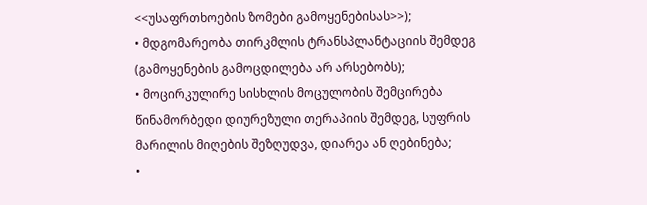<<უსაფრთხოების ზომები გამოყენებისას>>);
• მდგომარეობა თირკმლის ტრანსპლანტაციის შემდეგ (გამოყენების გამოცდილება არ არსებობს);
• მოცირკულირე სისხლის მოცულობის შემცირება წინამორბედი დიურეზული თერაპიის შემდეგ, სუფრის მარილის მიღების შეზღუდვა, დიარეა ან ღებინება;
•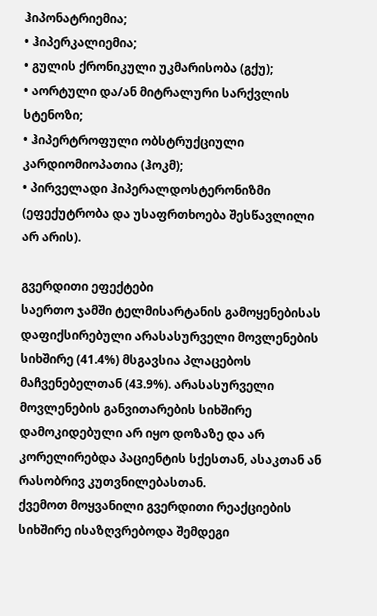ჰიპონატრიემია;
• ჰიპერკალიემია;
• გულის ქრონიკული უკმარისობა (გქუ);
• აორტული და/ან მიტრალური სარქვლის სტენოზი;
• ჰიპერტროფული ობსტრუქციული კარდიომიოპათია (ჰოკმ);
• პირველადი ჰიპერალდოსტერონიზმი (ეფექუტრობა და უსაფრთხოება შესწავლილი არ არის).

გვერდითი ეფექტები
საერთო ჯამში ტელმისარტანის გამოყენებისას დაფიქსირებული არასასურველი მოვლენების სიხშირე (41.4%) მსგავსია პლაცებოს მაჩვენებელთან (43.9%). არასასურველი მოვლენების განვითარების სიხშირე დამოკიდებული არ იყო დოზაზე და არ კორელირებდა პაციენტის სქესთან, ასაკთან ან რასობრივ კუთვნილებასთან.
ქვემოთ მოყვანილი გვერდითი რეაქციების სიხშირე ისაზღვრებოდა შემდეგი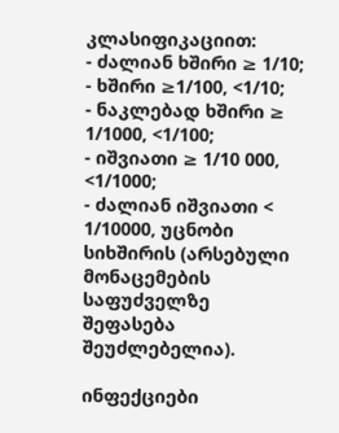კლასიფიკაციით:
- ძალიან ხშირი ≥ 1/10;
- ხშირი ≥1/100, <1/10;
- ნაკლებად ხშირი ≥ 1/1000, <1/100;
- იშვიათი ≥ 1/10 000, <1/1000;
- ძალიან იშვიათი < 1/10000, უცნობი სიხშირის (არსებული მონაცემების საფუძველზე შეფასება შეუძლებელია).

ინფექციები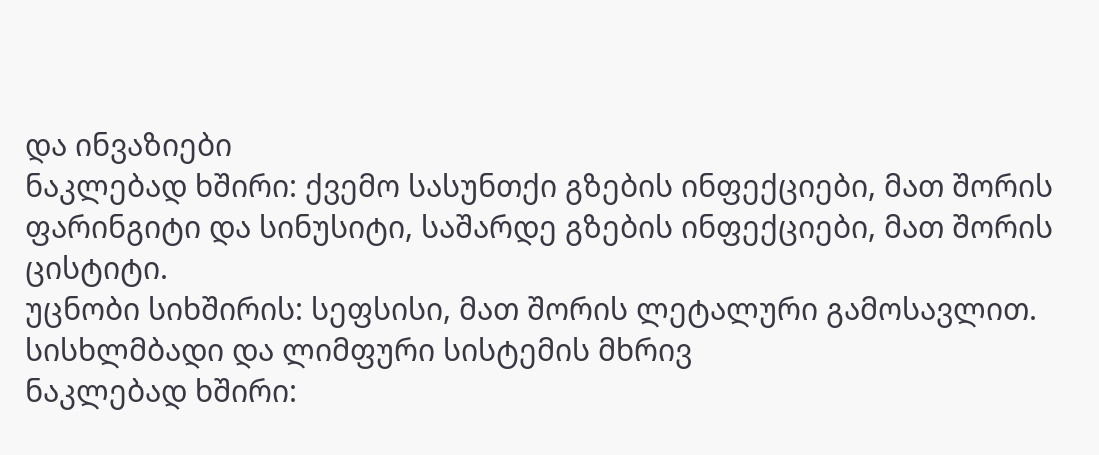და ინვაზიები
ნაკლებად ხშირი: ქვემო სასუნთქი გზების ინფექციები, მათ შორის ფარინგიტი და სინუსიტი, საშარდე გზების ინფექციები, მათ შორის ცისტიტი.
უცნობი სიხშირის: სეფსისი, მათ შორის ლეტალური გამოსავლით.
სისხლმბადი და ლიმფური სისტემის მხრივ
ნაკლებად ხშირი: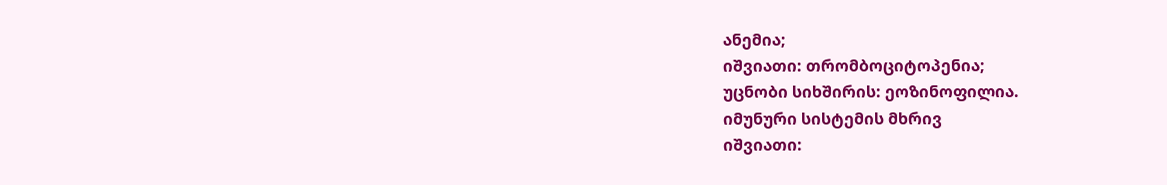ანემია;
იშვიათი: თრომბოციტოპენია;
უცნობი სიხშირის: ეოზინოფილია.
იმუნური სისტემის მხრივ
იშვიათი: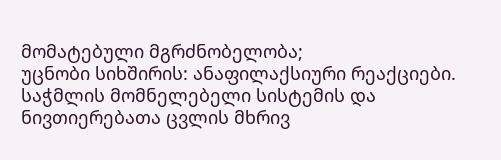მომატებული მგრძნობელობა;
უცნობი სიხშირის: ანაფილაქსიური რეაქციები.
საჭმლის მომნელებელი სისტემის და ნივთიერებათა ცვლის მხრივ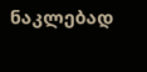ნაკლებად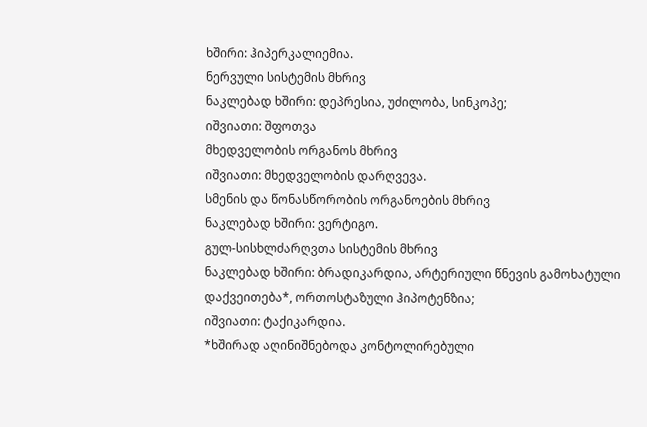ხშირი: ჰიპერკალიემია.
ნერვული სისტემის მხრივ
ნაკლებად ხშირი: დეპრესია, უძილობა, სინკოპე;
იშვიათი: შფოთვა
მხედველობის ორგანოს მხრივ
იშვიათი: მხედველობის დარღვევა.
სმენის და წონასწორობის ორგანოების მხრივ
ნაკლებად ხშირი: ვერტიგო.
გულ-სისხლძარღვთა სისტემის მხრივ
ნაკლებად ხშირი: ბრადიკარდია, არტერიული წნევის გამოხატული დაქვეითება*, ორთოსტაზული ჰიპოტენზია;
იშვიათი: ტაქიკარდია.
*ხშირად აღინიშნებოდა კონტოლირებული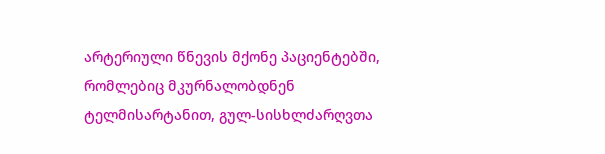არტერიული წნევის მქონე პაციენტებში, რომლებიც მკურნალობდნენ ტელმისარტანით, გულ-სისხლძარღვთა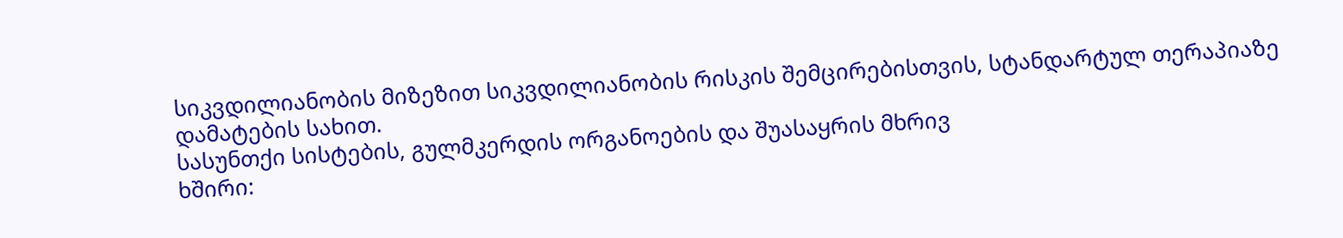სიკვდილიანობის მიზეზით სიკვდილიანობის რისკის შემცირებისთვის, სტანდარტულ თერაპიაზე დამატების სახით.
სასუნთქი სისტების, გულმკერდის ორგანოების და შუასაყრის მხრივ
ხშირი: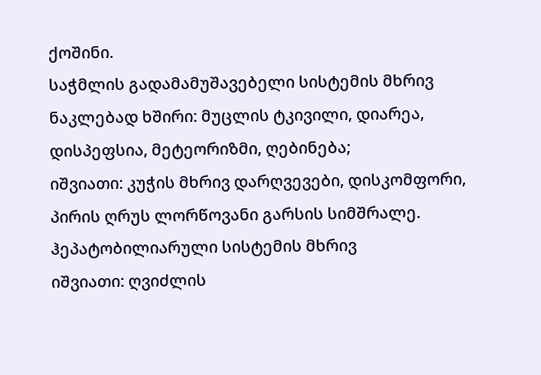ქოშინი.
საჭმლის გადამამუშავებელი სისტემის მხრივ
ნაკლებად ხშირი: მუცლის ტკივილი, დიარეა, დისპეფსია, მეტეორიზმი, ღებინება;
იშვიათი: კუჭის მხრივ დარღვევები, დისკომფორი, პირის ღრუს ლორწოვანი გარსის სიმშრალე.
ჰეპატობილიარული სისტემის მხრივ
იშვიათი: ღვიძლის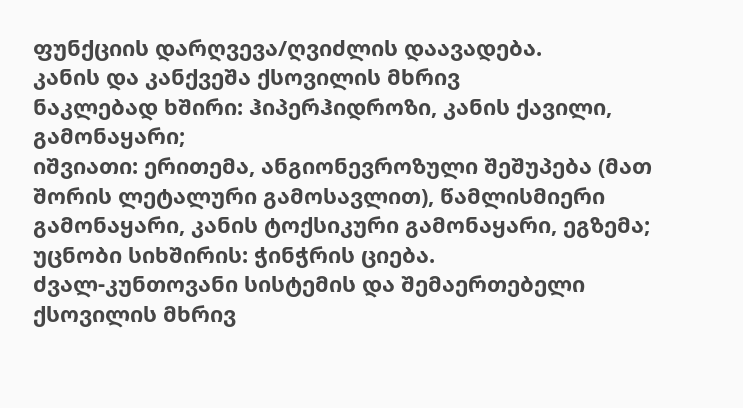ფუნქციის დარღვევა/ღვიძლის დაავადება.
კანის და კანქვეშა ქსოვილის მხრივ
ნაკლებად ხშირი: ჰიპერჰიდროზი, კანის ქავილი, გამონაყარი;
იშვიათი: ერითემა, ანგიონევროზული შეშუპება (მათ შორის ლეტალური გამოსავლით), წამლისმიერი გამონაყარი, კანის ტოქსიკური გამონაყარი, ეგზემა;
უცნობი სიხშირის: ჭინჭრის ციება.
ძვალ-კუნთოვანი სისტემის და შემაერთებელი ქსოვილის მხრივ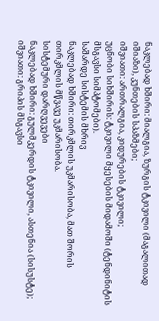ნაკლებად ხშირი: მიალგია, ზურგის ტკივილი (მაგალითად იშიაზი), კუნთების სპაზმები;
იშვიათი: ართრალგია, კიდურების ტკივილი;
უცნობი სიხშირის: ტკივილი მყესების მიდამოში (ტენდინიტის მსგავსი სიმპტომები).
საშარდე სისტემის მხრივ
ნაკლებად ხშირი: თირკმლის უკმარისობა, მათ შორის თირკმლის მწვავე უკმარისობა.
სისტემური დარღვევები
ნაკლებად ხშირი: გულმკერდის ტკივილი, ასთენია (სისუსტე);
იშვიათი: გრიპის მსგავსი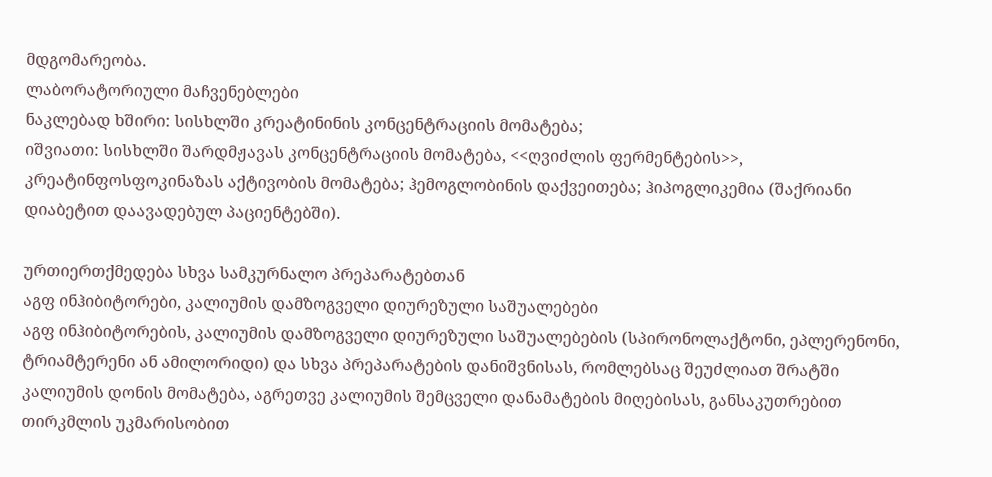მდგომარეობა.
ლაბორატორიული მაჩვენებლები
ნაკლებად ხშირი: სისხლში კრეატინინის კონცენტრაციის მომატება;
იშვიათი: სისხლში შარდმჟავას კონცენტრაციის მომატება, <<ღვიძლის ფერმენტების>>, კრეატინფოსფოკინაზას აქტივობის მომატება; ჰემოგლობინის დაქვეითება; ჰიპოგლიკემია (შაქრიანი დიაბეტით დაავადებულ პაციენტებში).

ურთიერთქმედება სხვა სამკურნალო პრეპარატებთან
აგფ ინჰიბიტორები, კალიუმის დამზოგველი დიურეზული საშუალებები
აგფ ინჰიბიტორების, კალიუმის დამზოგველი დიურეზული საშუალებების (სპირონოლაქტონი, ეპლერენონი, ტრიამტერენი ან ამილორიდი) და სხვა პრეპარატების დანიშვნისას, რომლებსაც შეუძლიათ შრატში კალიუმის დონის მომატება, აგრეთვე კალიუმის შემცველი დანამატების მიღებისას, განსაკუთრებით თირკმლის უკმარისობით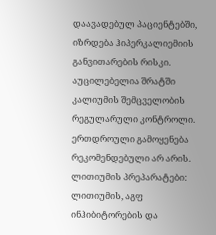დაავადებულ პაციენტებში, იზრდება ჰიპერკალიემიის განვითარების რისკი. აუცილებელია შრატში კალიუმის შემცველობის რეგულარული კონტროლი. ერთდროული გამოყენება რეკომენდებული არ არის.
ლითიუმის პრეპარატები:
ლითიუმის, აგფ ინჰიბიტორების და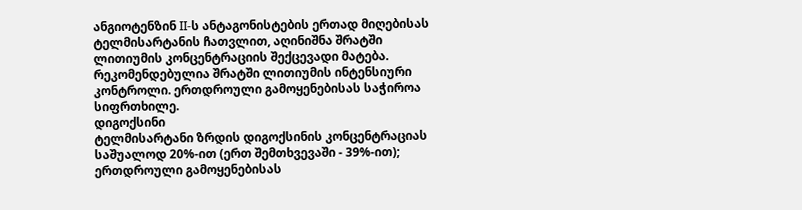ანგიოტენზინ II-ს ანტაგონისტების ერთად მიღებისას ტელმისარტანის ჩათვლით, აღინიშნა შრატში ლითიუმის კონცენტრაციის შექცევადი მატება. რეკომენდებულია შრატში ლითიუმის ინტენსიური კონტროლი. ერთდროული გამოყენებისას საჭიროა სიფრთხილე.
დიგოქსინი
ტელმისარტანი ზრდის დიგოქსინის კონცენტრაციას საშუალოდ 20%-ით (ერთ შემთხვევაში - 39%-ით); ერთდროული გამოყენებისას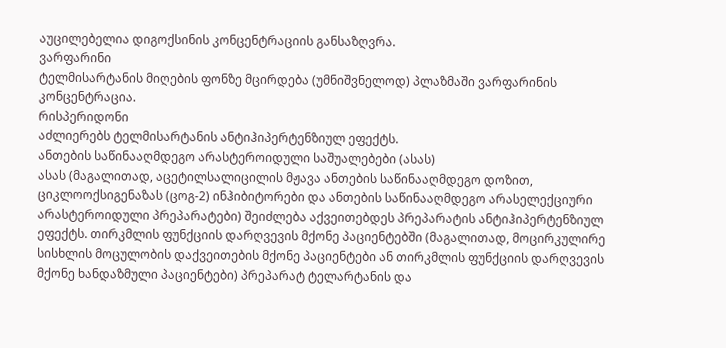აუცილებელია დიგოქსინის კონცენტრაციის განსაზღვრა.
ვარფარინი
ტელმისარტანის მიღების ფონზე მცირდება (უმნიშვნელოდ) პლაზმაში ვარფარინის კონცენტრაცია.
რისპერიდონი
აძლიერებს ტელმისარტანის ანტიჰიპერტენზიულ ეფექტს.
ანთების საწინააღმდეგო არასტეროიდული საშუალებები (ასას)
ასას (მაგალითად, აცეტილსალიცილის მჟავა ანთების საწინააღმდეგო დოზით, ციკლოოქსიგენაზას (ცოგ-2) ინჰიბიტორები და ანთების საწინააღმდეგო არასელექციური არასტეროიდული პრეპარატები) შეიძლება აქვეითებდეს პრეპარატის ანტიჰიპერტენზიულ ეფექტს. თირკმლის ფუნქციის დარღვევის მქონე პაციენტებში (მაგალითად, მოცირკულირე სისხლის მოცულობის დაქვეითების მქონე პაციენტები ან თირკმლის ფუნქციის დარღვევის მქონე ხანდაზმული პაციენტები) პრეპარატ ტელარტანის და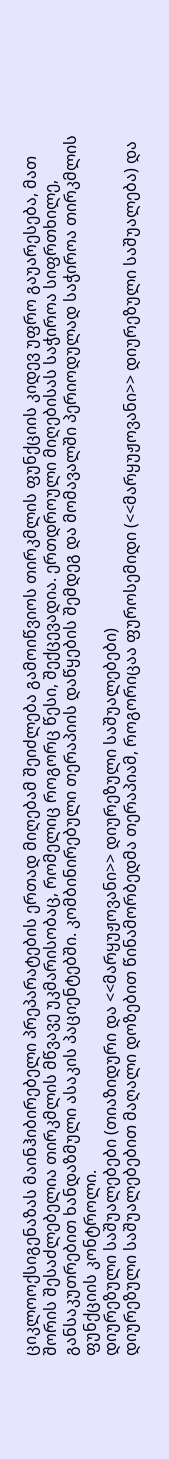ციკლოოქსიგენაზას მაინჰიბირებელი პრეპარატების ერთად მიღებამ შეიძლება გამოიწვიოს თირკმლის ფუნქციის კიდევ უფრო გაუარესება, მათ შორის შესაძლებელია თირკმლის მწვავე უკმარისობაც, რომელიც როგორც წესი, შექცევადია. ერთდროული მიღებისას საჭიროა სიფრთხილე, განსაკუთრებით ხანდაზმული ასაკის პაციენტებში. კომბინირებული თერაპიის დაწყების შემდეგ და მომავალში პერიოდულად საჭიროა თირკმლის ფუნქციის კონტროლი.
დიურეზული საშუალებები (თიაზიდური და <<მარყუჟოვანი>> დიურეზული საშუალებები)
დიურეზული საშუალებებით მაღალი დოზებით წინამორბედმა თერაპიამ, როგორიცაა ფუროსემიდი (<<მარყუჟოვანი>> დიურეზული საშუალება) და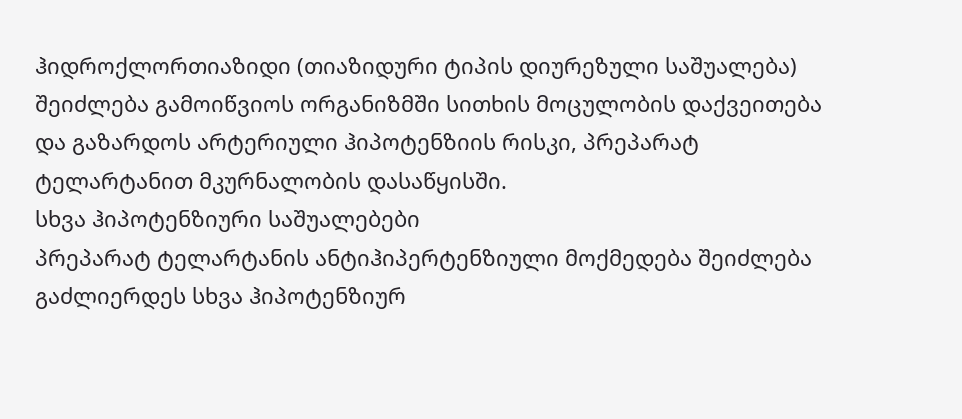ჰიდროქლორთიაზიდი (თიაზიდური ტიპის დიურეზული საშუალება) შეიძლება გამოიწვიოს ორგანიზმში სითხის მოცულობის დაქვეითება და გაზარდოს არტერიული ჰიპოტენზიის რისკი, პრეპარატ ტელარტანით მკურნალობის დასაწყისში.
სხვა ჰიპოტენზიური საშუალებები
პრეპარატ ტელარტანის ანტიჰიპერტენზიული მოქმედება შეიძლება გაძლიერდეს სხვა ჰიპოტენზიურ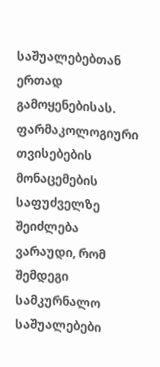საშუალებებთან ერთად გამოყენებისას.
ფარმაკოლოგიური თვისებების მონაცემების საფუძველზე შეიძლება ვარაუდი, რომ შემდეგი სამკურნალო საშუალებები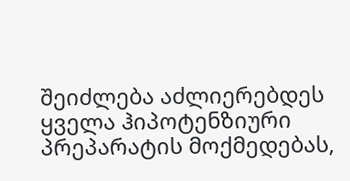შეიძლება აძლიერებდეს ყველა ჰიპოტენზიური პრეპარატის მოქმედებას,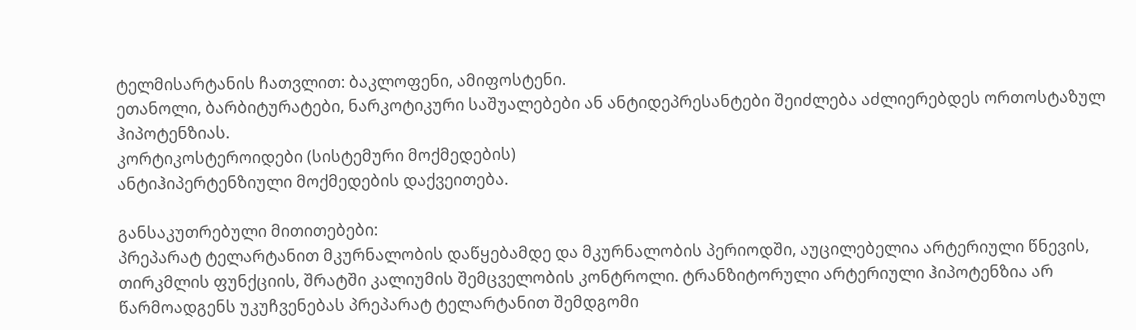ტელმისარტანის ჩათვლით: ბაკლოფენი, ამიფოსტენი.
ეთანოლი, ბარბიტურატები, ნარკოტიკური საშუალებები ან ანტიდეპრესანტები შეიძლება აძლიერებდეს ორთოსტაზულ ჰიპოტენზიას.
კორტიკოსტეროიდები (სისტემური მოქმედების)
ანტიჰიპერტენზიული მოქმედების დაქვეითება.

განსაკუთრებული მითითებები:
პრეპარატ ტელარტანით მკურნალობის დაწყებამდე და მკურნალობის პერიოდში, აუცილებელია არტერიული წნევის, თირკმლის ფუნქციის, შრატში კალიუმის შემცველობის კონტროლი. ტრანზიტორული არტერიული ჰიპოტენზია არ წარმოადგენს უკუჩვენებას პრეპარატ ტელარტანით შემდგომი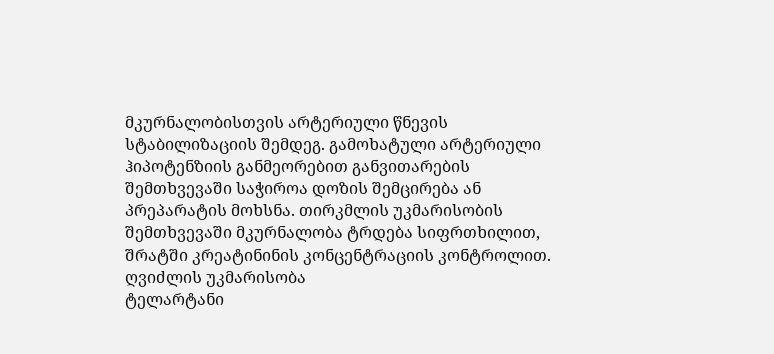მკურნალობისთვის არტერიული წნევის სტაბილიზაციის შემდეგ. გამოხატული არტერიული ჰიპოტენზიის განმეორებით განვითარების შემთხვევაში საჭიროა დოზის შემცირება ან პრეპარატის მოხსნა. თირკმლის უკმარისობის შემთხვევაში მკურნალობა ტრდება სიფრთხილით, შრატში კრეატინინის კონცენტრაციის კონტროლით.
ღვიძლის უკმარისობა
ტელარტანი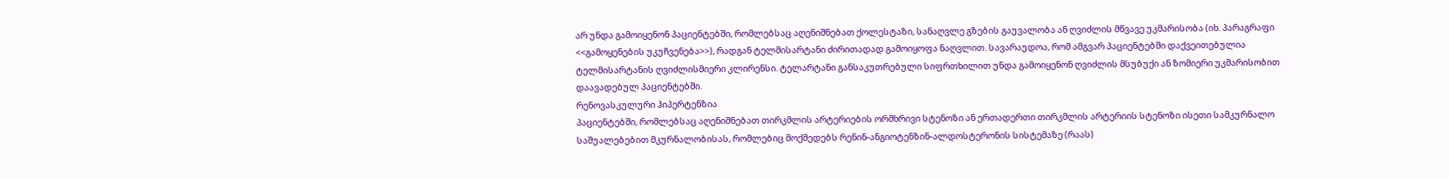არ უნდა გამოიყენონ პაციენტებში, რომლებსაც აღენიშნებათ ქოლესტაზი, სანაღვლე გზების გაუვალობა ან ღვიძლის მწვავე უკმარისობა (იხ. პარაგრაფი <<გამოყენების უკუჩვენება>>), რადგან ტელმისარტანი ძირითადად გამოიყოფა ნაღვლით. სავარაუდოა, რომ ამგვარ პაციენტებში დაქვეითებულია ტელმისარტანის ღვიძლისმიერი კლირენსი. ტელარტანი განსაკუთრებული სიფრთხილით უნდა გამოიყენონ ღვიძლის მსუბუქი ან ზომიერი უკმარისობით დაავადებულ პაციენტებში.
რენოვასკულური ჰიპერტენზია
პაციენტებში, რომლებსაც აღენიშნებათ თირკმლის არტერიების ორმხრივი სტენოზი ან ერთადერთი თირკმლის არტერიის სტენოზი ისეთი სამკურნალო საშუალებებით მკურნალობისას, რომლებიც მოქმედებს რენინ-ანგიოტენზინ-ალდოსტერონის სისტემაზე (რაას)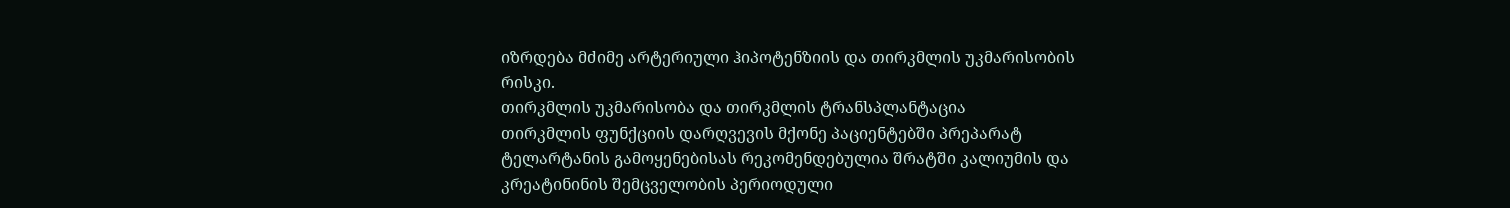იზრდება მძიმე არტერიული ჰიპოტენზიის და თირკმლის უკმარისობის რისკი.
თირკმლის უკმარისობა და თირკმლის ტრანსპლანტაცია
თირკმლის ფუნქციის დარღვევის მქონე პაციენტებში პრეპარატ ტელარტანის გამოყენებისას რეკომენდებულია შრატში კალიუმის და კრეატინინის შემცველობის პერიოდული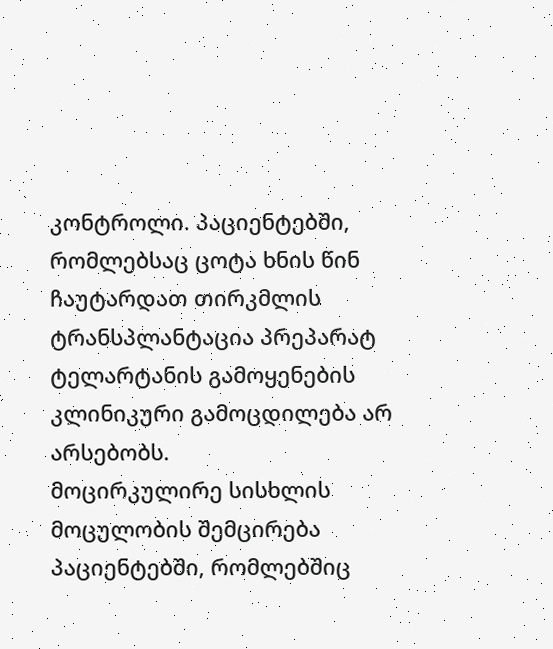კონტროლი. პაციენტებში, რომლებსაც ცოტა ხნის წინ ჩაუტარდათ თირკმლის ტრანსპლანტაცია პრეპარატ ტელარტანის გამოყენების კლინიკური გამოცდილება არ არსებობს.
მოცირკულირე სისხლის მოცულობის შემცირება
პაციენტებში, რომლებშიც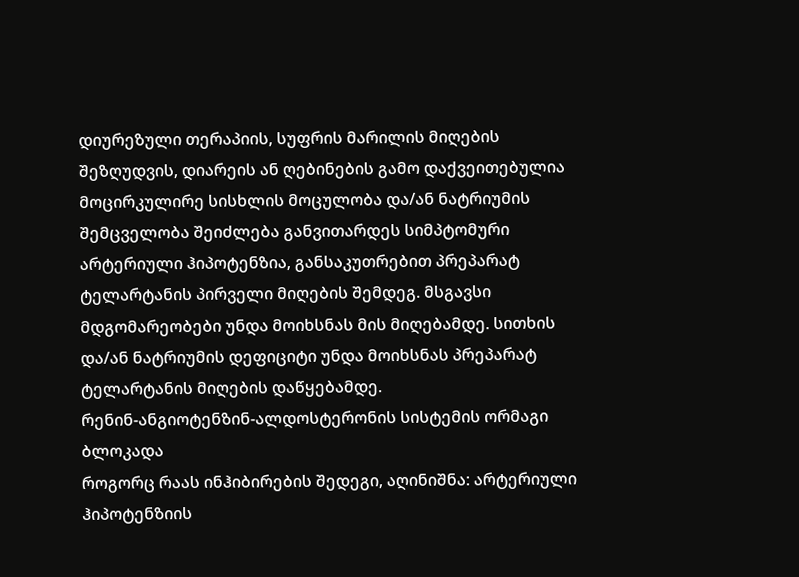დიურეზული თერაპიის, სუფრის მარილის მიღების შეზღუდვის, დიარეის ან ღებინების გამო დაქვეითებულია მოცირკულირე სისხლის მოცულობა და/ან ნატრიუმის შემცველობა შეიძლება განვითარდეს სიმპტომური არტერიული ჰიპოტენზია, განსაკუთრებით პრეპარატ ტელარტანის პირველი მიღების შემდეგ. მსგავსი მდგომარეობები უნდა მოიხსნას მის მიღებამდე. სითხის და/ან ნატრიუმის დეფიციტი უნდა მოიხსნას პრეპარატ ტელარტანის მიღების დაწყებამდე.
რენინ-ანგიოტენზინ-ალდოსტერონის სისტემის ორმაგი ბლოკადა
როგორც რაას ინჰიბირების შედეგი, აღინიშნა: არტერიული ჰიპოტენზიის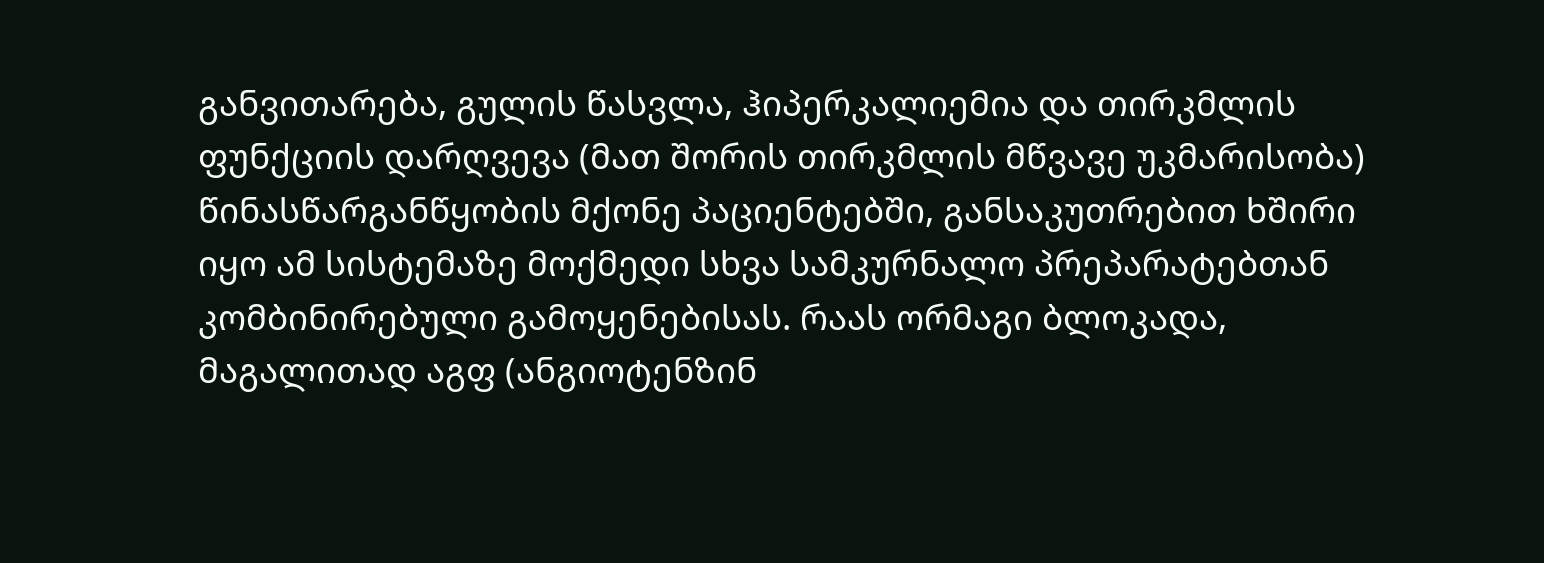განვითარება, გულის წასვლა, ჰიპერკალიემია და თირკმლის ფუნქციის დარღვევა (მათ შორის თირკმლის მწვავე უკმარისობა) წინასწარგანწყობის მქონე პაციენტებში, განსაკუთრებით ხშირი იყო ამ სისტემაზე მოქმედი სხვა სამკურნალო პრეპარატებთან კომბინირებული გამოყენებისას. რაას ორმაგი ბლოკადა, მაგალითად აგფ (ანგიოტენზინ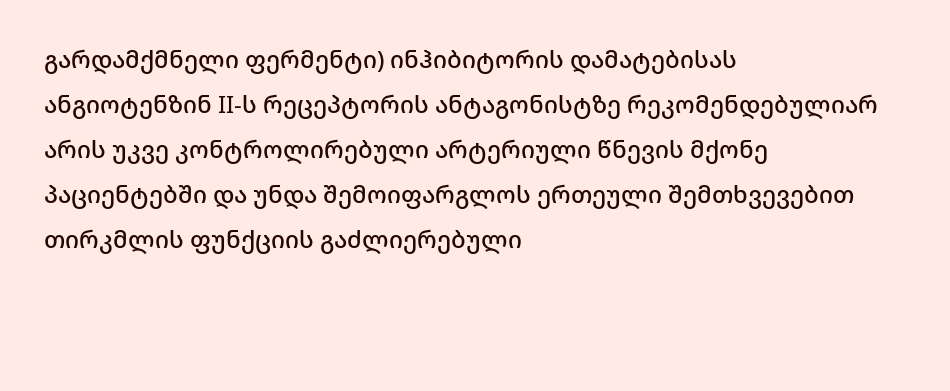გარდამქმნელი ფერმენტი) ინჰიბიტორის დამატებისას ანგიოტენზინ II-ს რეცეპტორის ანტაგონისტზე რეკომენდებულიარ არის უკვე კონტროლირებული არტერიული წნევის მქონე პაციენტებში და უნდა შემოიფარგლოს ერთეული შემთხვევებით თირკმლის ფუნქციის გაძლიერებული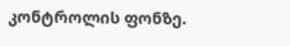კონტროლის ფონზე.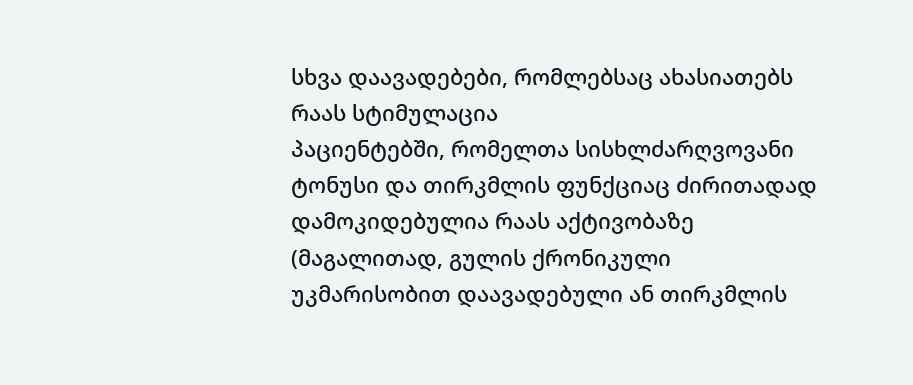სხვა დაავადებები, რომლებსაც ახასიათებს რაას სტიმულაცია
პაციენტებში, რომელთა სისხლძარღვოვანი ტონუსი და თირკმლის ფუნქციაც ძირითადად დამოკიდებულია რაას აქტივობაზე (მაგალითად, გულის ქრონიკული უკმარისობით დაავადებული ან თირკმლის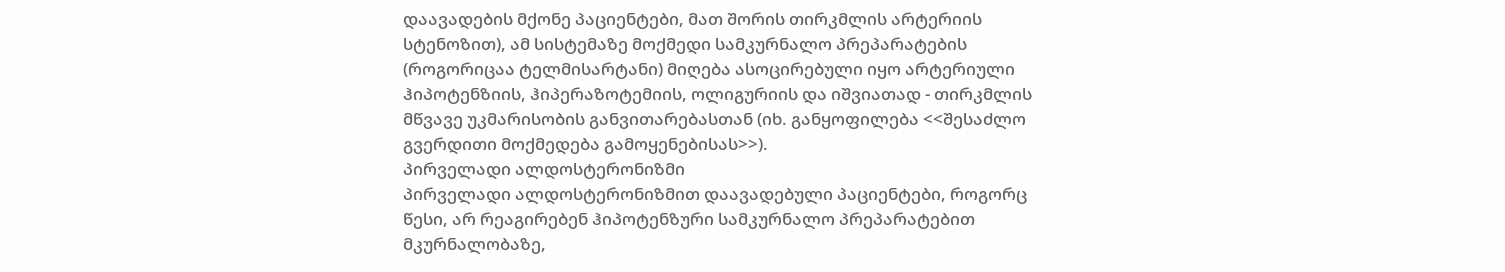დაავადების მქონე პაციენტები, მათ შორის თირკმლის არტერიის სტენოზით), ამ სისტემაზე მოქმედი სამკურნალო პრეპარატების (როგორიცაა ტელმისარტანი) მიღება ასოცირებული იყო არტერიული ჰიპოტენზიის, ჰიპერაზოტემიის, ოლიგურიის და იშვიათად - თირკმლის მწვავე უკმარისობის განვითარებასთან (იხ. განყოფილება <<შესაძლო გვერდითი მოქმედება გამოყენებისას>>).
პირველადი ალდოსტერონიზმი
პირველადი ალდოსტერონიზმით დაავადებული პაციენტები, როგორც წესი, არ რეაგირებენ ჰიპოტენზური სამკურნალო პრეპარატებით მკურნალობაზე,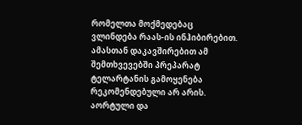რომელთა მოქმედებაც ვლინდება რაას-ის ინჰიბირებით. ამასთან დაკავშირებით ამ შემთხვევებში პრეპარატ ტელარტანის გამოყენება რეკომენდებული არ არის.
აორტული და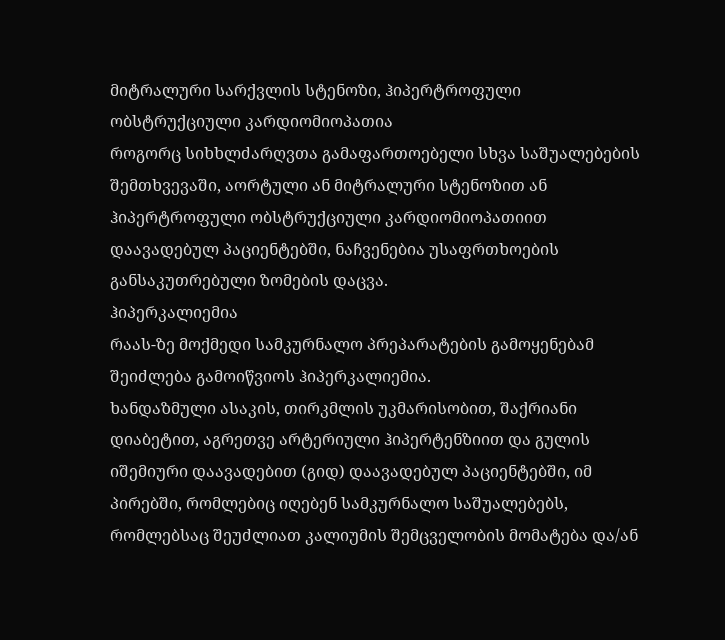მიტრალური სარქვლის სტენოზი, ჰიპერტროფული ობსტრუქციული კარდიომიოპათია
როგორც სიხხლძარღვთა გამაფართოებელი სხვა საშუალებების შემთხვევაში, აორტული ან მიტრალური სტენოზით ან ჰიპერტროფული ობსტრუქციული კარდიომიოპათიით დაავადებულ პაციენტებში, ნაჩვენებია უსაფრთხოების განსაკუთრებული ზომების დაცვა.
ჰიპერკალიემია
რაას-ზე მოქმედი სამკურნალო პრეპარატების გამოყენებამ შეიძლება გამოიწვიოს ჰიპერკალიემია.
ხანდაზმული ასაკის, თირკმლის უკმარისობით, შაქრიანი დიაბეტით, აგრეთვე არტერიული ჰიპერტენზიით და გულის იშემიური დაავადებით (გიდ) დაავადებულ პაციენტებში, იმ პირებში, რომლებიც იღებენ სამკურნალო საშუალებებს, რომლებსაც შეუძლიათ კალიუმის შემცველობის მომატება და/ან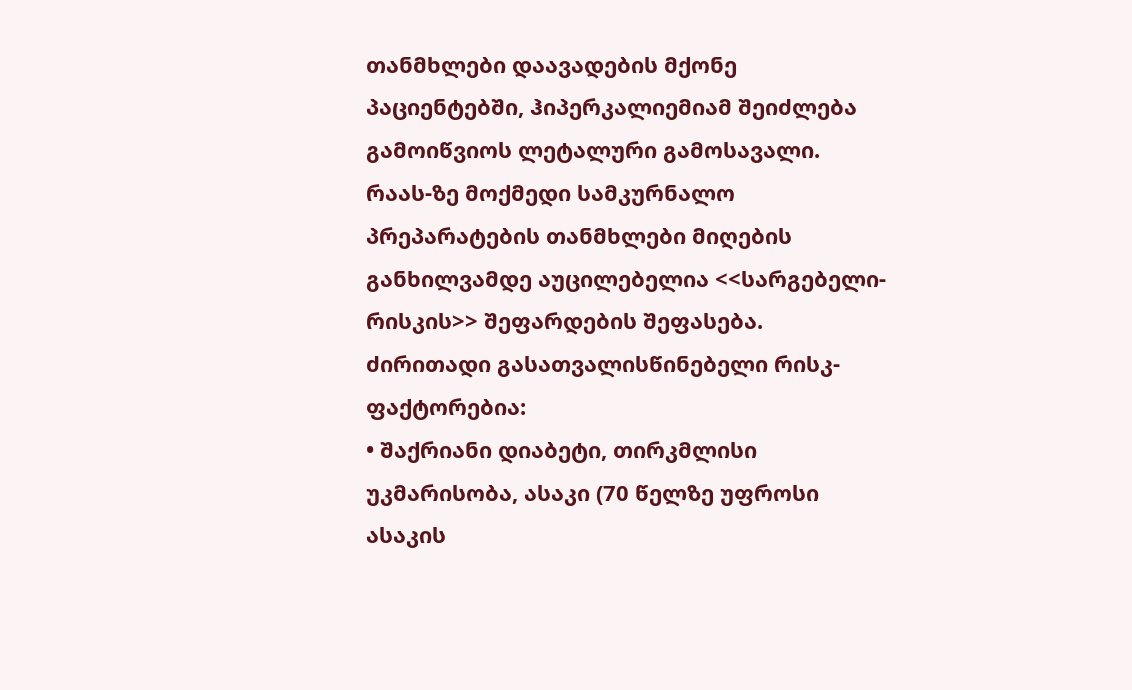თანმხლები დაავადების მქონე პაციენტებში, ჰიპერკალიემიამ შეიძლება გამოიწვიოს ლეტალური გამოსავალი.
რაას-ზე მოქმედი სამკურნალო პრეპარატების თანმხლები მიღების განხილვამდე აუცილებელია <<სარგებელი-რისკის>> შეფარდების შეფასება.
ძირითადი გასათვალისწინებელი რისკ-ფაქტორებია:
• შაქრიანი დიაბეტი, თირკმლისი უკმარისობა, ასაკი (70 წელზე უფროსი ასაკის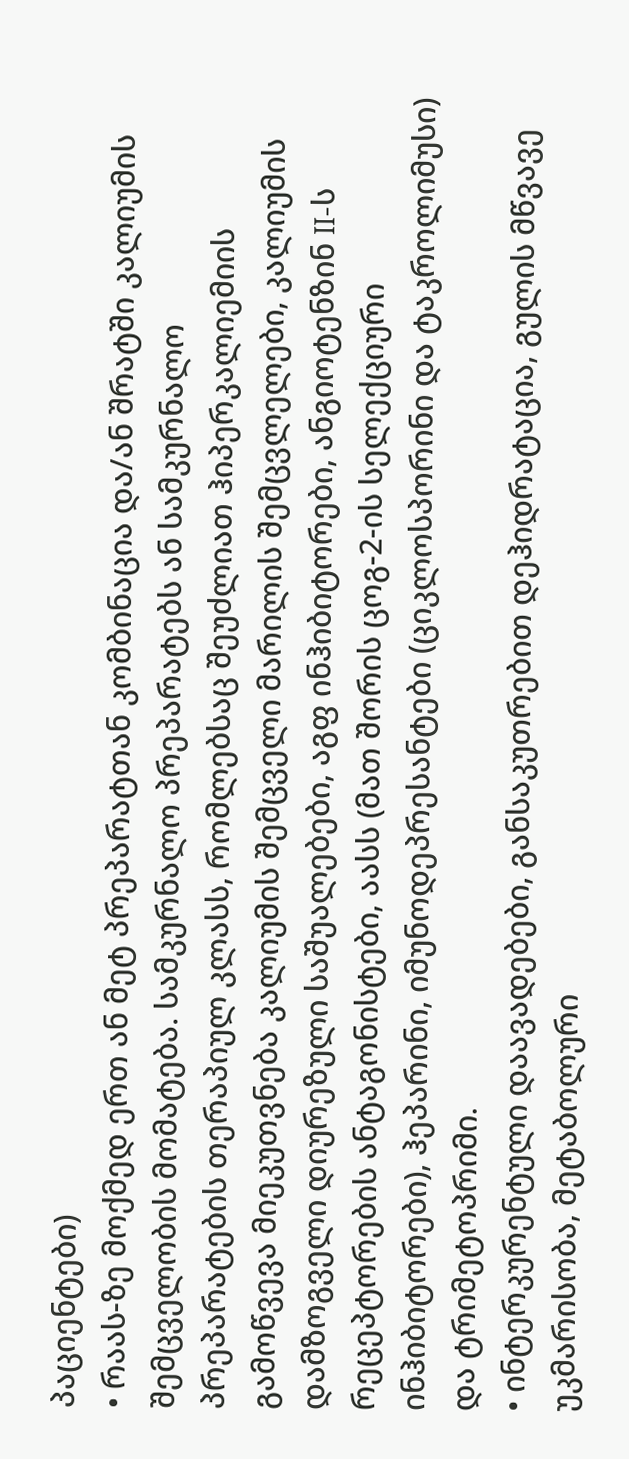პაციენტები)
• რაას-ზე მოქმედ ერთ ან მეტ პრეპარატთან კომბინაცია და/ან შრატში კალიუმის შემცველობის მომატება. სამკურნალო პრეპარატებს ან სამკურნალო პრეპარატების თერაპიულ კლასს, რომლებსაც შეუძლიათ ჰიპერკალიემიის გამოწვევა მიეკუთვნება კალიუმის შემცველი მარილის შემცვლელები, კალიუმის დამზოგველი დიურეზული საშუალებები, აგფ ინჰიბიტორები, ანგიოტენზინ II-ს რეცეპტორების ანტაგონისტები, აასს (მათ შორის ცოგ-2-ის სელექციური ინჰიბიტორები), ჰეპარინი, იმუნოდეპრესანტები (ციკლოსპორინი და ტაკროლიმუსი) და ტრიმეტოპრიმი.
• ინტერკურენტული დაავადებები, განსაკუთრებით დეჰიდრატაცია, გულის მწვავე უკმარისობა, მეტაბოლური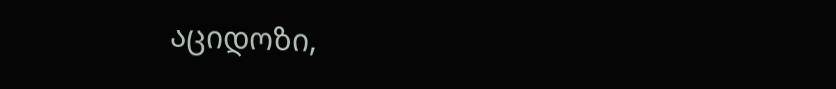აციდოზი,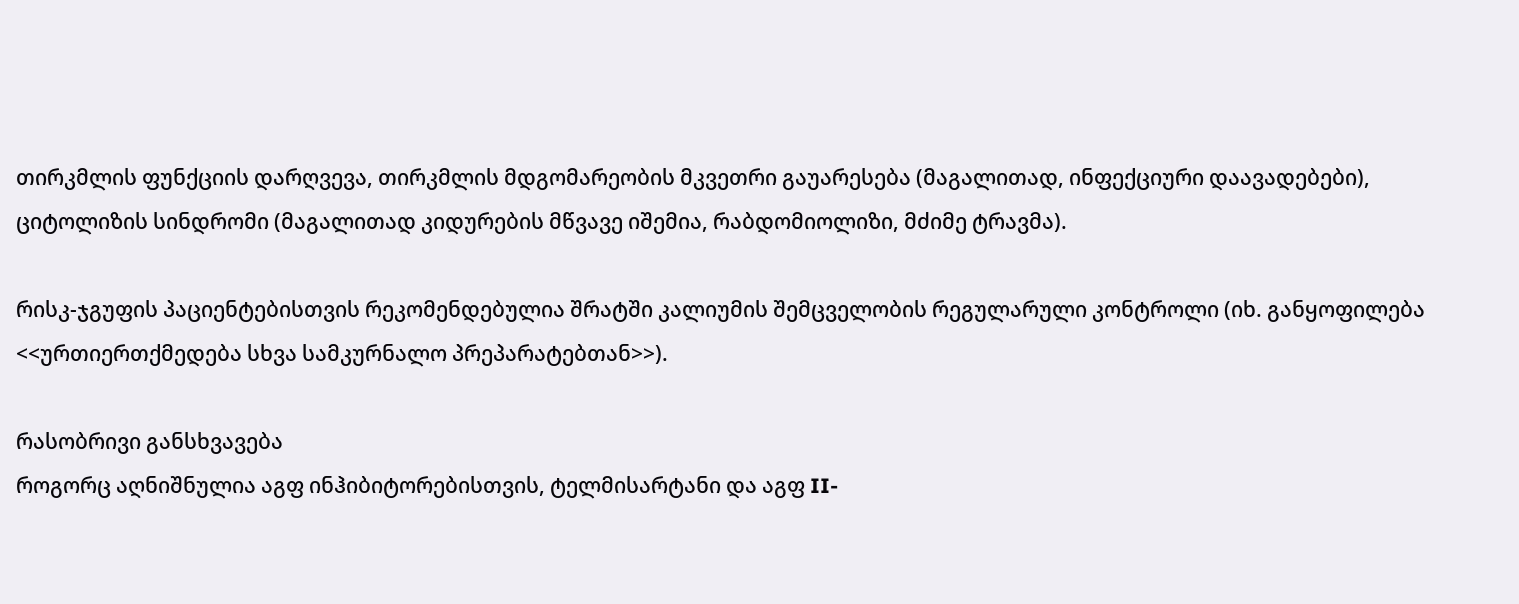თირკმლის ფუნქციის დარღვევა, თირკმლის მდგომარეობის მკვეთრი გაუარესება (მაგალითად, ინფექციური დაავადებები), ციტოლიზის სინდრომი (მაგალითად კიდურების მწვავე იშემია, რაბდომიოლიზი, მძიმე ტრავმა).

რისკ-ჯგუფის პაციენტებისთვის რეკომენდებულია შრატში კალიუმის შემცველობის რეგულარული კონტროლი (იხ. განყოფილება <<ურთიერთქმედება სხვა სამკურნალო პრეპარატებთან>>).

რასობრივი განსხვავება
როგორც აღნიშნულია აგფ ინჰიბიტორებისთვის, ტელმისარტანი და აგფ II-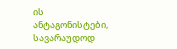ის ანტაგონისტები, სავარაუდოდ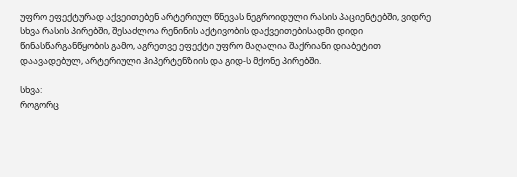უფრო ეფექტურად აქვეითებენ არტერიულ წნევას ნეგროიდული რასის პაციენტებში, ვიდრე სხვა რასის პირებში, შესაძლოა რენინის აქტივობის დაქვეითებისადმი დიდი წინასწარგანწყობის გამო, აგრეთვე ეფექტი უფრო მაღალია შაქრიანი დიაბეტით დაავადებულ, არტერიული ჰიპერტენზიის და გიდ-ს მქონე პირებში.

სხვა:
როგორც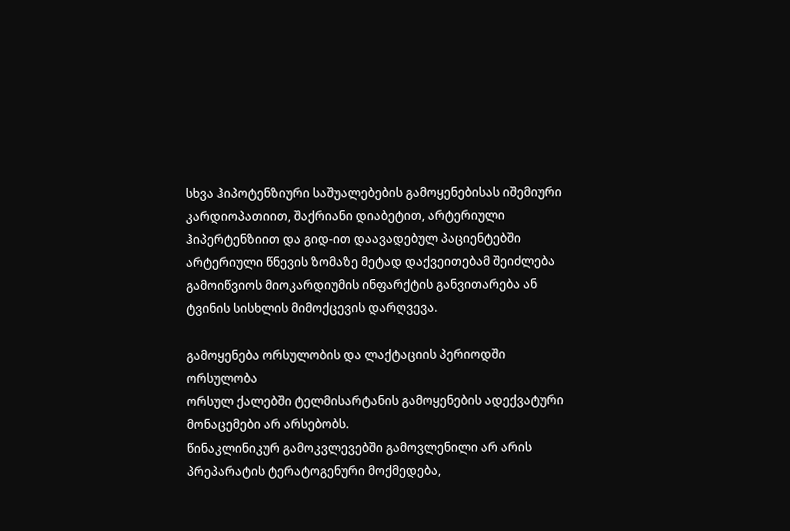სხვა ჰიპოტენზიური საშუალებების გამოყენებისას იშემიური კარდიოპათიით, შაქრიანი დიაბეტით, არტერიული ჰიპერტენზიით და გიდ-ით დაავადებულ პაციენტებში არტერიული წნევის ზომაზე მეტად დაქვეითებამ შეიძლება გამოიწვიოს მიოკარდიუმის ინფარქტის განვითარება ან ტვინის სისხლის მიმოქცევის დარღვევა.

გამოყენება ორსულობის და ლაქტაციის პერიოდში
ორსულობა
ორსულ ქალებში ტელმისარტანის გამოყენების ადექვატური მონაცემები არ არსებობს.
წინაკლინიკურ გამოკვლევებში გამოვლენილი არ არის პრეპარატის ტერატოგენური მოქმედება,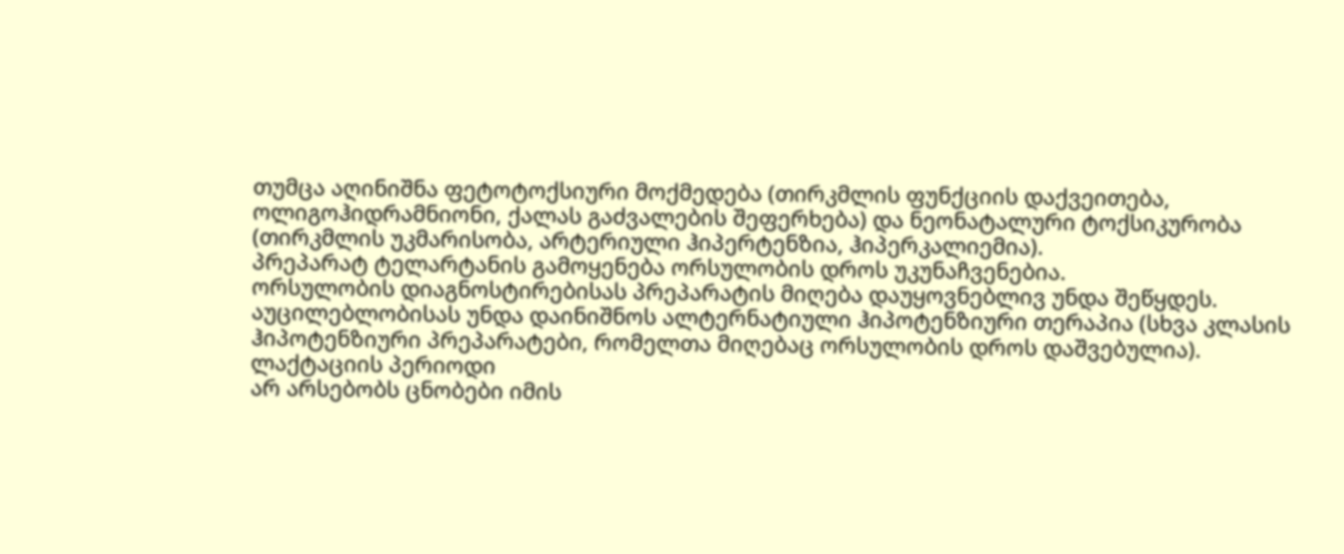თუმცა აღინიშნა ფეტოტოქსიური მოქმედება (თირკმლის ფუნქციის დაქვეითება, ოლიგოჰიდრამნიონი, ქალას გაძვალების შეფერხება) და ნეონატალური ტოქსიკურობა (თირკმლის უკმარისობა, არტერიული ჰიპერტენზია, ჰიპერკალიემია).
პრეპარატ ტელარტანის გამოყენება ორსულობის დროს უკუნაჩვენებია.
ორსულობის დიაგნოსტირებისას პრეპარატის მიღება დაუყოვნებლივ უნდა შეწყდეს.
აუცილებლობისას უნდა დაინიშნოს ალტერნატიული ჰიპოტენზიური თერაპია (სხვა კლასის ჰიპოტენზიური პრეპარატები, რომელთა მიღებაც ორსულობის დროს დაშვებულია).
ლაქტაციის პერიოდი
არ არსებობს ცნობები იმის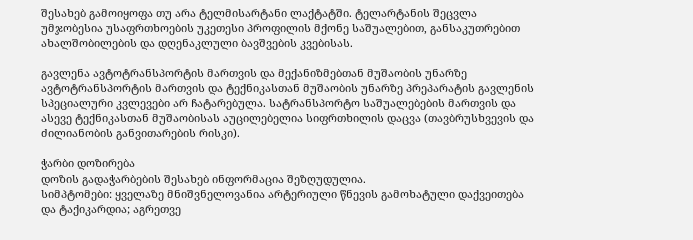შესახებ გამოიყოფა თუ არა ტელმისარტანი ლაქტატში. ტელარტანის შეცვლა უმჯობესია უსაფრთხოების უკეთესი პროფილის მქონე საშუალებით, განსაკუთრებით ახალშობილების და დღენაკლული ბავშვების კვებისას.

გავლენა ავტოტრანსპორტის მართვის და მექანიზმებთან მუშაობის უნარზე
ავტოტრანსპორტის მართვის და ტექნიკასთან მუშაობის უნარზე პრეპარატის გავლენის სპეციალური კვლევები არ ჩატარებულა. სატრანსპორტო საშუალებების მართვის და ასევე ტექნიკასთან მუშაობისას აუცილებელია სიფრთხილის დაცვა (თავბრუსხვევის და ძილიანობის განვითარების რისკი).

ჭარბი დოზირება
დოზის გადაჭარბების შესახებ ინფორმაცია შეზღუდულია.
სიმპტომები: ყველაზე მნიშვნელოვანია არტერიული წნევის გამოხატული დაქვეითება და ტაქიკარდია; აგრეთვე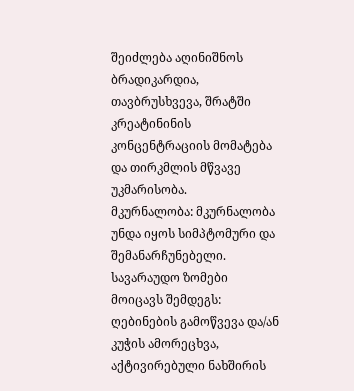შეიძლება აღინიშნოს ბრადიკარდია, თავბრუსხვევა, შრატში კრეატინინის კონცენტრაციის მომატება და თირკმლის მწვავე უკმარისობა.
მკურნალობა: მკურნალობა უნდა იყოს სიმპტომური და შემანარჩუნებელი. სავარაუდო ზომები მოიცავს შემდეგს: ღებინების გამოწვევა და/ან კუჭის ამორეცხვა, აქტივირებული ნახშირის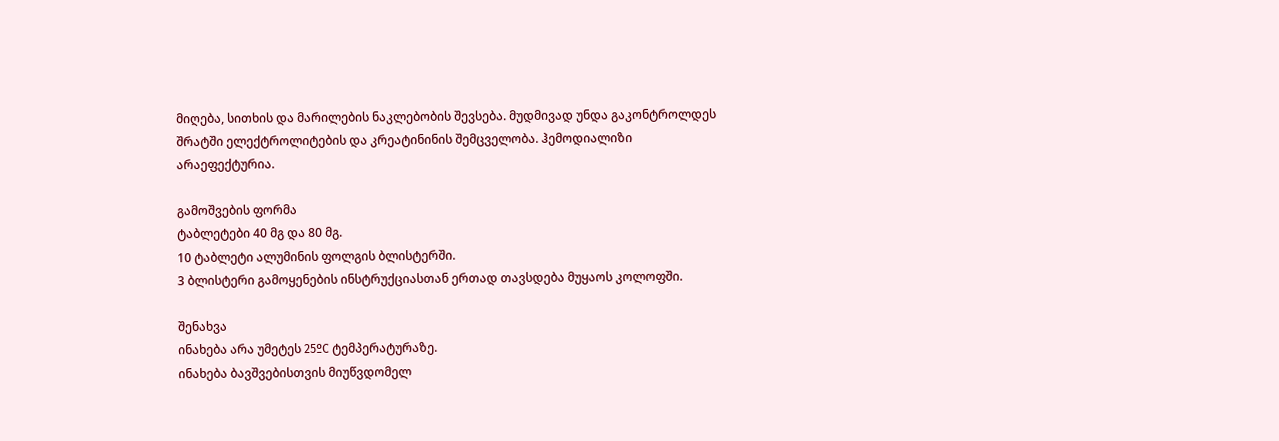მიღება, სითხის და მარილების ნაკლებობის შევსება. მუდმივად უნდა გაკონტროლდეს შრატში ელექტროლიტების და კრეატინინის შემცველობა. ჰემოდიალიზი არაეფექტურია.

გამოშვების ფორმა
ტაბლეტები 40 მგ და 80 მგ.
10 ტაბლეტი ალუმინის ფოლგის ბლისტერში.
3 ბლისტერი გამოყენების ინსტრუქციასთან ერთად თავსდება მუყაოს კოლოფში.

შენახვა
ინახება არა უმეტეს 25ºС ტემპერატურაზე.
ინახება ბავშვებისთვის მიუწვდომელ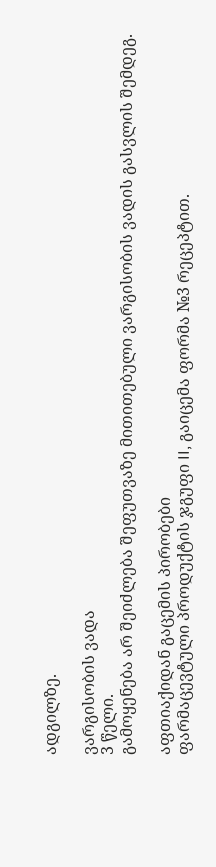ადგილზე.

ვარგისობის ვადა
3 წელი.
გამოყენება არ შეიძლება შეფუთვაზე მითითებული ვარგისობის ვადის გასვლის შემდეგ.

აფთიაქიდან გაცემის პირობები
ფარმაცევტული პროდუქტის ჯგუფი II, გაიცემა ფორმა №3 რეცეპტით.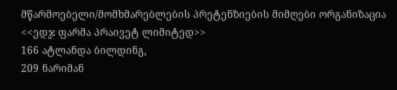მწარმოებელი/მომხმარებლების პრეტენზიების მიმღები ორგანიზაცია
<<ედჯ ფარმა პრაივეტ ლიმიტედ>>
166 ატლანდა ბილდინგ,
209 ნარიმან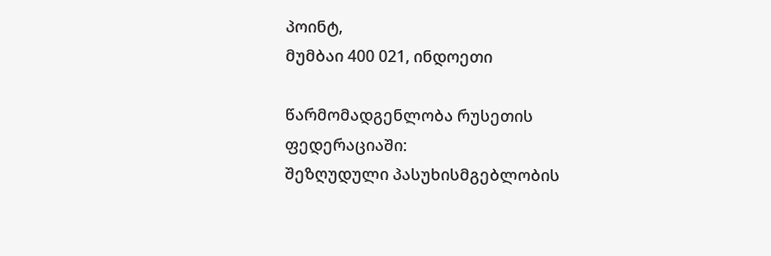პოინტ,
მუმბაი 400 021, ინდოეთი

წარმომადგენლობა რუსეთის ფედერაციაში:
შეზღუდული პასუხისმგებლობის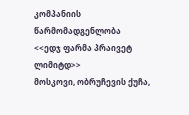კომპანიის წარმომადგენლობა
<<ედჯ ფარმა პრაივეტ ლიმიტდ>>
მოსკოვი, ობრუჩევის ქუჩა,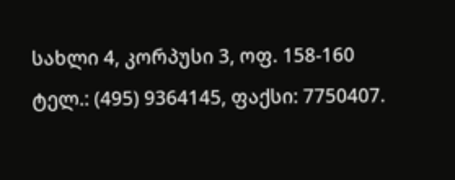სახლი 4, კორპუსი 3, ოფ. 158-160
ტელ.: (495) 9364145, ფაქსი: 7750407.